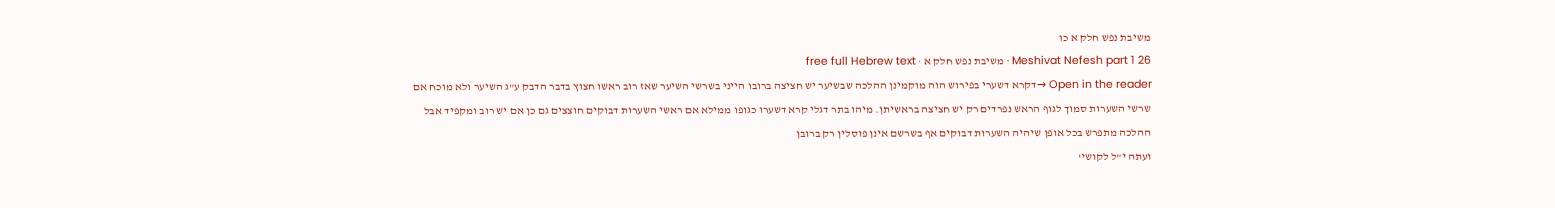משיבת נפש חלק א כו
Meshivat Nefesh part 1 26 · משיבת נפש חלק א · free full Hebrew text
Open in the reader →דקרא דשערי בפירוש הוה מוקמינן ההלכה שבשיער יש חציצה ברובו הייני בשרשי השיער שאז רוב ראשו חצוץ בדבר הדבק ע"ג השיער ולא מוכח אם שרשי השערות סמוך לגוף הראש נפרדים רק יש חציצה בראשיתן. מיהו בתר דגלי קרא דשערו כגופו ממילא אם ראשי השערות דבוקים חוצצים גם כן אם יש רוב ומקפיד אבל ההלכה מתפרש בכל אופן שיהיה השערות דבוקים אף בשרשם אינן פוסלין רק ברובן
ועתה י"ל לקושי'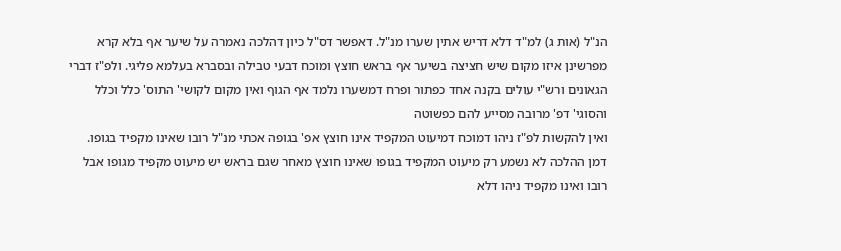הנ"ל (אות ג) למ"ד דלא דריש אתין שערו מנ"ל. דאפשר דס"ל כיון דהלכה נאמרה על שיער אף בלא קרא מפרשינן איזו מקום שיש חציצה בשיער אף בראש חוצץ ומוכח דבעי טבילה ובסברא בעלמא פליגי. ולפ"ז דברי הגאונים ורש"י עולים בקנה אחד כפתור ופרח דמשערו נלמד אף הגוף ואין מקום לקושי' התוס' כלל וכלל והסוגי' דפ' מרובה מסייע להם כפשוטה
ואין להקשות לפ"ז ניהו דמוכח דמיעוט המקפיד אינו חוצץ אפ' בגופה אכתי מנ"ל רובו שאינו מקפיד בגופו. דמן ההלכה לא נשמע רק מיעוט המקפיד בגופו שאינו חוצץ מאחר שגם בראש יש מיעוט מקפיד מגופו אבל רובו ואינו מקפיד ניהו דלא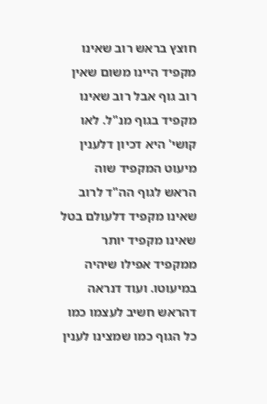חוצץ בראש רוב שאינו מקפיד היינו משום שאין רוב גוף אבל רוב שאינו מקפיד בגוף מנ"ל. לאו קושי' היא דכיון דלענין מיעוט המקפיד שוה הראש לגוף הה"ד לרוב שאינו מקפיד דלעולם בטל שאינו מקפיד יותר ממקפיד אפילו שיהיה במיעוטו. ועוד דנראה דהראש חשיב לעצמו כמו כל הגוף כמו שמצינו לענין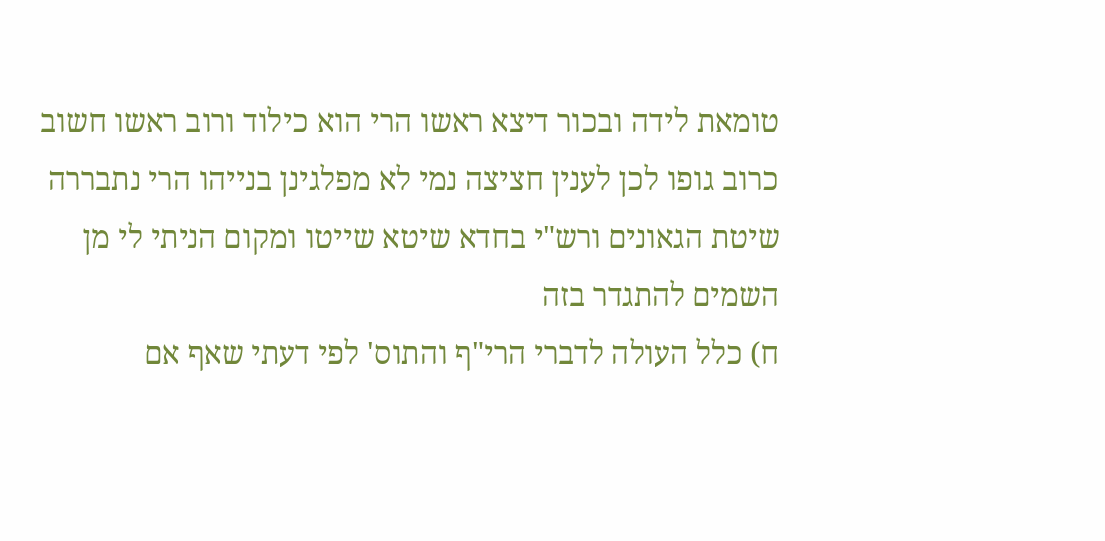טומאת לידה ובכור דיצא ראשו הרי הוא כילוד ורוב ראשו חשוב כרוב גופו לכן לענין חציצה נמי לא מפלגינן בנייהו הרי נתבררה שיטת הגאונים ורש"י בחדא שיטא שייטו ומקום הניתי לי מן השמים להתגדר בזה
ח) כלל העולה לדברי הרי"ף והתוס' לפי דעתי שאף אם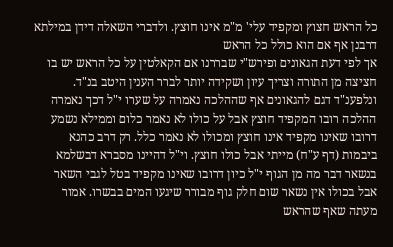כל הראש חצוץ ומקפיד עלי' מ"מ אינו חוצץ. ולדברי השאלה דידן במילתא דרבנן אף אם הוא כולל כל הראש
אך לפי דעת הגאונים ופירש"י שבררנו אם הקאלטין על כל הראש יש בו חציצה מן התורה וצריך עיון ושקידה יותר לברר הענין היטב בנ"ד. ונלפענ"ד דגם להגאונים אף שההלכה נאמרה על שערו י"ל דכך נאמרה ההלכה רובו המקפיד חוצץ אבל על כולו לא נאמר כלום וממילא נשמע דרובו שאינו מקפיד אינו חוצץ ומכולו לא נאמר כלל. רק דרב כהנא ביבמות (דף ע"ח) מייתי אבל כולו חוצץ. וי"ל דהיינו מסברא דבשלמא בנשאר דבר מה מן הגוף י"ל כיון דרובו שאינו מקפיד בטל לגבי השאר אבל בכולו אין נשאר שום חלק גוף מבורר שיגעו המים בבשרו. אמור מעתה שאף שהראש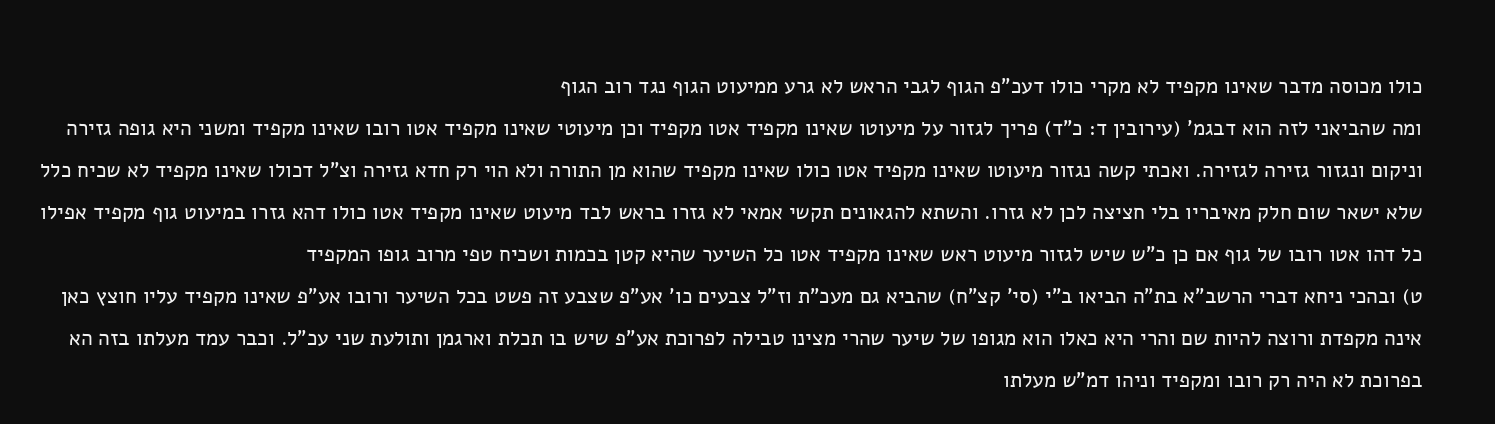כולו מכוסה מדבר שאינו מקפיד לא מקרי כולו דעכ"פ הגוף לגבי הראש לא גרע ממיעוט הגוף נגד רוב הגוף
ומה שהביאני לזה הוא דבגמ' (עירובין ד: כ"ד) פריך לגזור על מיעוטו שאינו מקפיד אטו מקפיד וכן מיעוטי שאינו מקפיד אטו רובו שאינו מקפיד ומשני היא גופה גזירה וניקום ונגזור גזירה לגזירה. ואכתי קשה נגזור מיעוטו שאינו מקפיד אטו כולו שאינו מקפיד שהוא מן התורה ולא הוי רק חדא גזירה וצ"ל דכולו שאינו מקפיד לא שכיח כלל שלא ישאר שום חלק מאיבריו בלי חציצה לכן לא גזרו. והשתא להגאונים תקשי אמאי לא גזרו בראש לבד מיעוט שאינו מקפיד אטו כולו דהא גזרו במיעוט גוף מקפיד אפילו כל דהו אטו רובו של גוף אם כן כ"ש שיש לגזור מיעוט ראש שאינו מקפיד אטו כל השיער שהיא קטן בכמות ושכיח טפי מרוב גופו המקפיד
ט) ובהכי ניחא דברי הרשב"א בת"ה הביאו ב"י (סי' קצ"ח) שהביא גם מעכ"ת וז"ל צבעים כו' אע"פ שצבע זה פשט בכל השיער ורובו אע"פ שאינו מקפיד עליו חוצץ כאן אינה מקפדת ורוצה להיות שם והרי היא כאלו הוא מגופו של שיער שהרי מצינו טבילה לפרוכת אע"פ שיש בו תכלת וארגמן ותולעת שני עכ"ל. וכבר עמד מעלתו בזה הא בפרוכת לא היה רק רובו ומקפיד וניהו דמ"ש מעלתו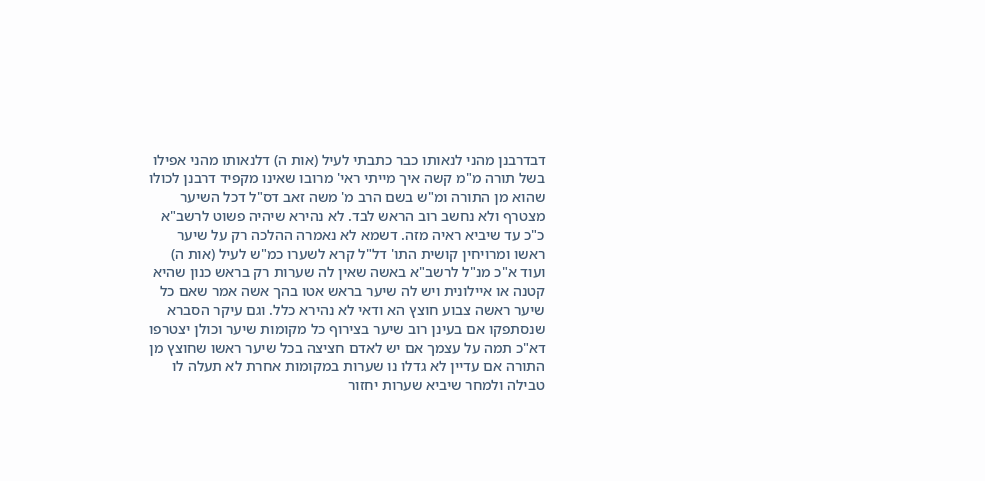דבדרבנן מהני לנאותו כבר כתבתי לעיל (אות ה) דלנאותו מהני אפילו בשל תורה מ"מ קשה איך מייתי ראי' מרובו שאינו מקפיד דרבנן לכולו שהוא מן התורה ומ"ש בשם הרב מ' משה זאב דס"ל דכל השיער מצטרף ולא נחשב רוב הראש לבד. לא נהירא שיהיה פשוט לרשב"א כ"כ עד שיביא ראיה מזה. דשמא לא נאמרה ההלכה רק על שיער ראשו ומרויחין קושית התו' דל"ל קרא לשערו כמ"ש לעיל (אות ה) ועוד א"כ מנ"ל לרשב"א באשה שאין לה שערות רק בראש כנון שהיא קטנה או איילונית ויש לה שיער בראש אטו בהך אשה אמר שאם כל שיער ראשה צבוע חוצץ הא ודאי לא נהירא כלל. וגם עיקר הסברא שנסתפקו אם בעינן רוב שיער בצירוף כל מקומות שיער וכולן יצטרפו דא"כ תמה על עצמך אם יש לאדם חציצה בכל שיער ראשו שחוצץ מן התורה אם עדיין לא גדלו נו שערות במקומות אחרת לא תעלה לו טבילה ולמחר שיביא שערות יחזור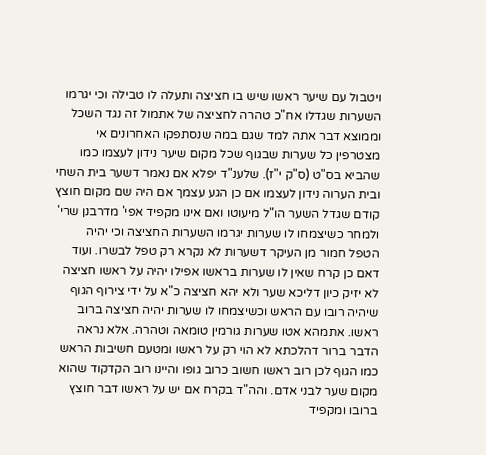ויטבול עם שיער ראשו שיש בו חציצה ותעלה לו טבילה וכי יגרמו השערות שגדלו אח"כ טהרה לחציצה של אתמול זה נגד השכל
וממוצא דבר אתה למד שגם במה שנסתפקו האחרונים אי מצטרפין כל שערות שבגוף שכל מקום שיער נידון לעצמו כמו שהביא בס"ט (ס"ק י"ז). שלענ"ד יפלא אם נאמר דשער בית השחי ובית הערוה נידון לעצמו אם כן הגע עצמך אם היה שם מקום חוצץ קודם שגדל השער הו"ל מיעוטו ואם אינו מקפיד אפי' מדרבנן שרי' ולמחר כשיצמחו לו שערות יגרמו השערות החציצה וכי יהיה הטפל חמור מן העיקר דשערות לא נקרא רק טפל לבשרו. ועוד דאם כן קרח שאין לו שערות בראשו אפילו יהיה על ראשו חציצה לא יזיק כיון דליכא שער ולא יהא חציצה כ"א על ידי צירוף הגוף שיהיה רובו עם הראש וכשיצמחו לו שערות יהיה חציצה ברוב ראשו. אתמהא אטו שערות גורמין טומאה וטהרה. אלא נראה הדבר ברור דהלכתא לא הוי רק על ראשו ומטעם חשיבות הראש כמו הגוף לכן רוב ראשו חשוב כרוב גופו והיינו רוב הקדקוד שהוא מקום שער לבני אדם. והה"ד בקרח אם יש על ראשו דבר חוצץ ברובו ומקפיד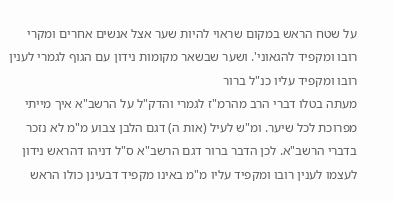על שטח הראש במקום שראוי להיות שער אצל אנשים אחרים ומקרי רובו ומקפיד להגאוני'. ושער שבשאר מקומות נידון עם הגוף לגמרי לענין רובו ומקפיד עליו כנ"ל ברור
מעתה בטלו דברי הרב מהרמ"ז לגמרי והדק"ל על הרשב"א איך מייתי מפרוכת לכל שיער. ומ"ש לעיל (אות ה) דגם הלבן צבוע מ"מ לא נזכר בדברי הרשב"א. לכן הדבר ברור דגם הרשב"א ס"ל דניהו דהראש נידון לעצמו לענין רובו ומקפיד עליו מ"מ באינו מקפיד דבעינן כולו הראש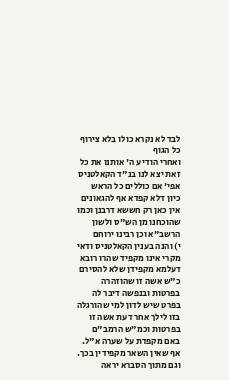לבד לא נקרא כולו בלא צירוף כל הגוף
ואחרי הודיע ה' אותנו את כל זאת יצא לנו בנ"ד הקאלטניס אפי' אם כוללים כל הראש כיון דלא קפדא אף להגאונים אין כאן רק חששא דרבנן וכמו שהוכחנו מן הש"ס ולשון הרשב"א וכן רבינו ירוחם
י) והנה בענין הקאלטניס ודאי מקרי אינו מקפיד שהרו רובא דעלמא מקפידן שלא להסירם כ"ש אשה זו שהוזהרה בפרטות ובנפשה דיבר לה בפרט שיש לדון למי שהורגלה בזו לילך אחר דעת אשה זו בפרטות וכמ"ש הרמב"ם באם מקפדת על שערה א"ל. אף שאין השאר מקפידין בכך. וגם מתוך הסברא יראה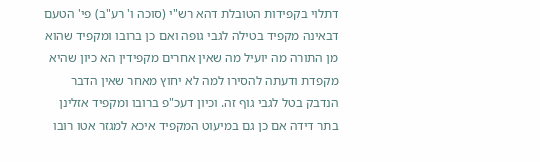דתלוי בקפידות הטובלת דהא רש"י (סוכה ו' רע"ב) פי' הטעם דבאינה מקפיד בטילה לגבי גופה ואם כן ברובו ומקפיד שהוא מן התורה מה יועיל מה שאין אחרים מקפידין הא כיון שהיא מקפדת ודעתה להסירו למה לא יחוץ מאחר שאין הדבר הנדבק בטל לגבי גוף זה. וכיון דעכ"פ ברובו ומקפיד אזלינן בתר דידה אם כן גם במיעוט המקפיד איכא למגזר אטו רובו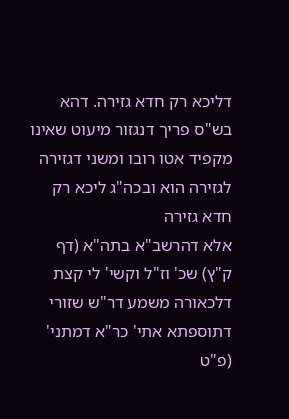דליכא רק חדא גזירה. דהא בש"ס פריך דנגזור מיעוט שאינו מקפיד אטו רובו ומשני דגזירה לגזירה הוא ובכה"ג ליכא רק חדא גזירה
אלא דהרשב"א בתה"א (דף ק"ץ) שכ' וז"ל וקשי' לי קצת דלכאורה משמע דר"ש שזורי דתוספתא אתי' כר"א דמתני' (פ"ט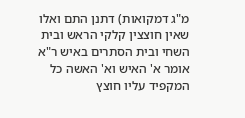מ"ג דמקואות) דתנן התם ואלו שאין חוצצין קלקי הראש ובית השחי ובית הסתרים באיש ר"א אומר א' האיש וא' האשה כל המקפיד עליו חוצץ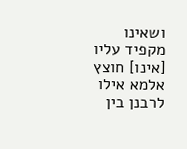ושאינו מקפיד עליו [אינו] חוצץ אלמא אילו לרבנן בין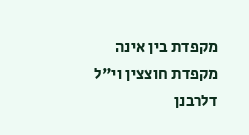מקפדת בין אינה מקפדת חוצצין וי"ל דלרבנן